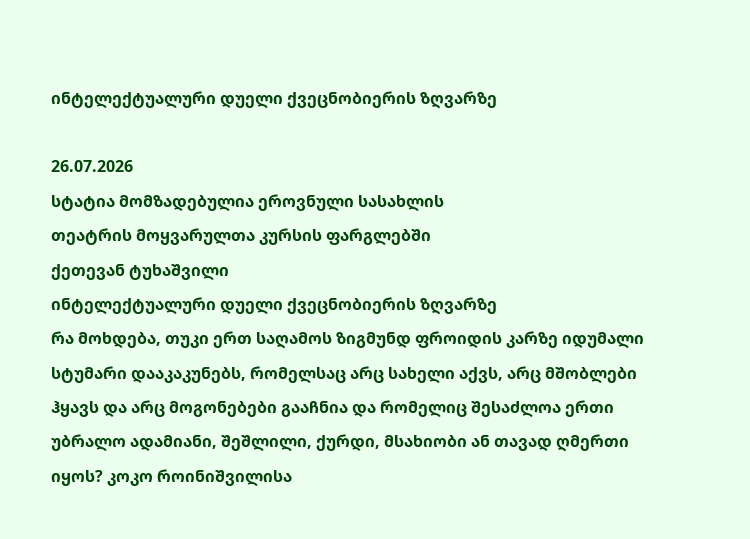ინტელექტუალური დუელი ქვეცნობიერის ზღვარზე

26.07.2026
სტატია მომზადებულია ეროვნული სასახლის
თეატრის მოყვარულთა კურსის ფარგლებში
ქეთევან ტუხაშვილი
ინტელექტუალური დუელი ქვეცნობიერის ზღვარზე
რა მოხდება, თუკი ერთ საღამოს ზიგმუნდ ფროიდის კარზე იდუმალი სტუმარი დააკაკუნებს, რომელსაც არც სახელი აქვს, არც მშობლები ჰყავს და არც მოგონებები გააჩნია და რომელიც შესაძლოა ერთი უბრალო ადამიანი, შეშლილი, ქურდი, მსახიობი ან თავად ღმერთი იყოს? კოკო როინიშვილისა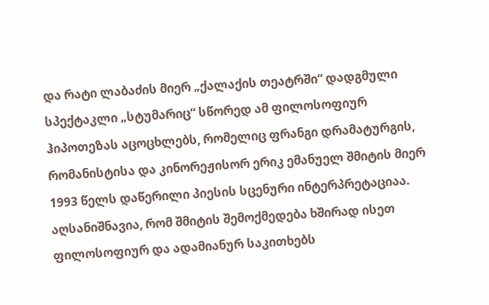და რატი ლაბაძის მიერ „ქალაქის თეატრში“ დადგმული სპექტაკლი „სტუმარიც“ სწორედ ამ ფილოსოფიურ ჰიპოთეზას აცოცხლებს, რომელიც ფრანგი დრამატურგის, რომანისტისა და კინორეჟისორ ერიკ ემანუელ შმიტის მიერ 1993 წელს დაწერილი პიესის სცენური ინტერპრეტაციაა.
აღსანიშნავია, რომ შმიტის შემოქმედება ხშირად ისეთ ფილოსოფიურ და ადამიანურ საკითხებს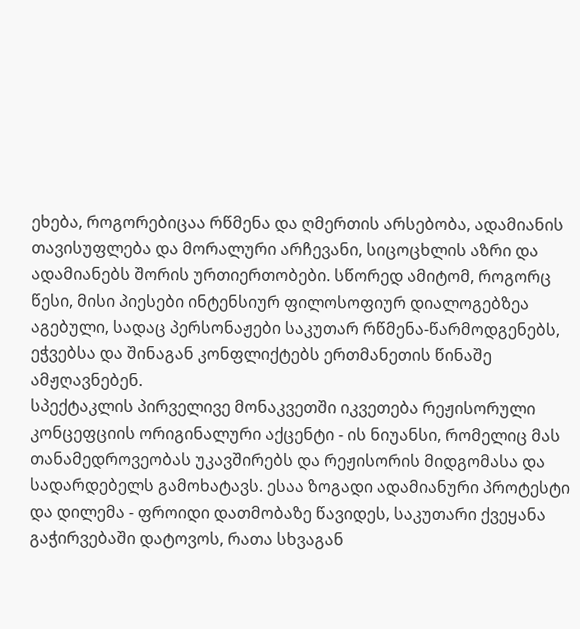ეხება, როგორებიცაა რწმენა და ღმერთის არსებობა, ადამიანის თავისუფლება და მორალური არჩევანი, სიცოცხლის აზრი და ადამიანებს შორის ურთიერთობები. სწორედ ამიტომ, როგორც წესი, მისი პიესები ინტენსიურ ფილოსოფიურ დიალოგებზეა აგებული, სადაც პერსონაჟები საკუთარ რწმენა-წარმოდგენებს, ეჭვებსა და შინაგან კონფლიქტებს ერთმანეთის წინაშე ამჟღავნებენ.
სპექტაკლის პირველივე მონაკვეთში იკვეთება რეჟისორული კონცეფციის ორიგინალური აქცენტი - ის ნიუანსი, რომელიც მას თანამედროვეობას უკავშირებს და რეჟისორის მიდგომასა და სადარდებელს გამოხატავს. ესაა ზოგადი ადამიანური პროტესტი და დილემა - ფროიდი დათმობაზე წავიდეს, საკუთარი ქვეყანა გაჭირვებაში დატოვოს, რათა სხვაგან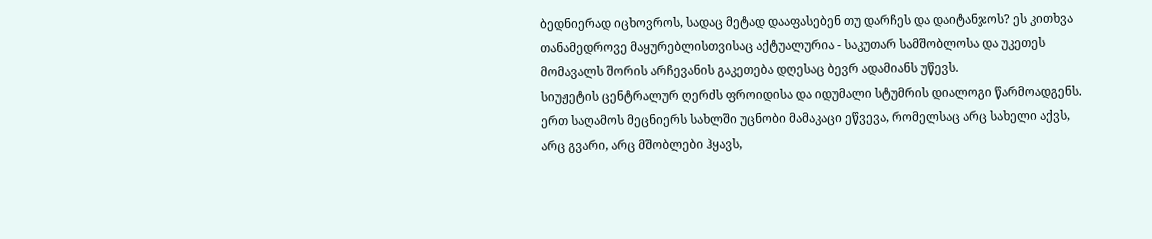ბედნიერად იცხოვროს, სადაც მეტად დააფასებენ თუ დარჩეს და დაიტანჯოს? ეს კითხვა თანამედროვე მაყურებლისთვისაც აქტუალურია - საკუთარ სამშობლოსა და უკეთეს მომავალს შორის არჩევანის გაკეთება დღესაც ბევრ ადამიანს უწევს.
სიუჟეტის ცენტრალურ ღერძს ფროიდისა და იდუმალი სტუმრის დიალოგი წარმოადგენს. ერთ საღამოს მეცნიერს სახლში უცნობი მამაკაცი ეწვევა, რომელსაც არც სახელი აქვს, არც გვარი, არც მშობლები ჰყავს,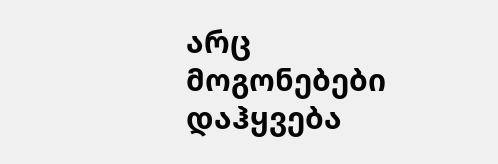არც მოგონებები დაჰყვება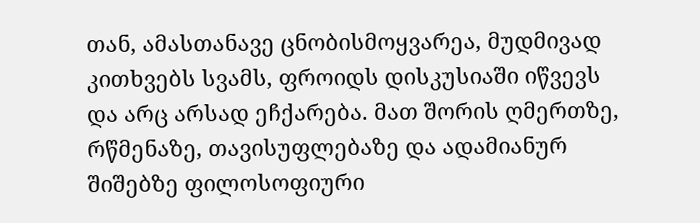თან, ამასთანავე ცნობისმოყვარეა, მუდმივად კითხვებს სვამს, ფროიდს დისკუსიაში იწვევს და არც არსად ეჩქარება. მათ შორის ღმერთზე, რწმენაზე, თავისუფლებაზე და ადამიანურ შიშებზე ფილოსოფიური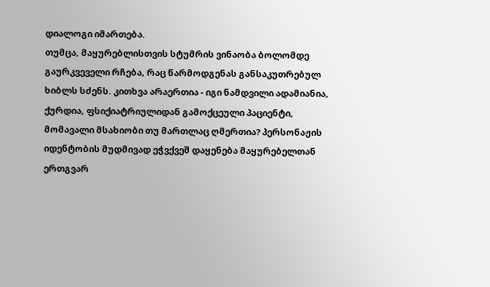დიალოგი იმართება.
თუმცა, მაყურებლისთვის სტუმრის ვინაობა ბოლომდე გაურკვეველი რჩება, რაც წარმოდგენას განსაკუთრებულ ხიბლს სძენს. კითხვა არაერთია - იგი ნამდვილი ადამიანია, ქურდია, ფსიქიატრიულიდან გამოქცეული პაციენტი, მომავალი მსახიობი თუ მართლაც ღმერთია? პერსონაჟის იდენტობის მუდმივად ეჭვქვეშ დაყენება მაყურებელთან ერთგვარ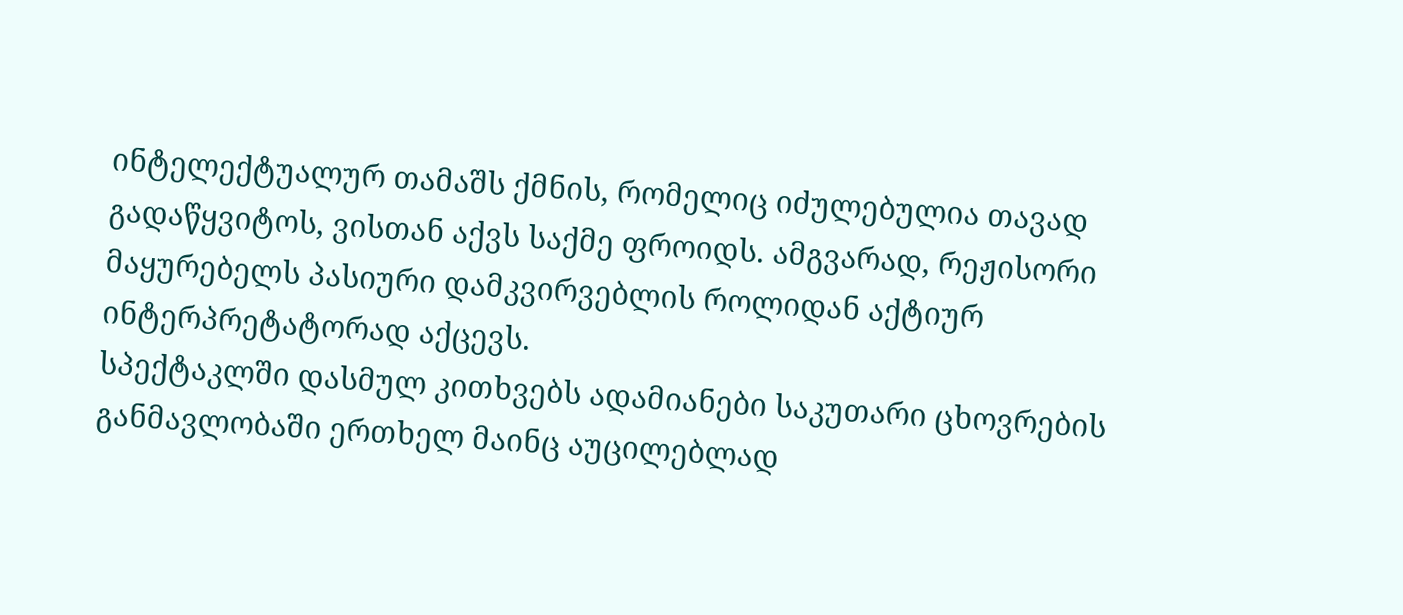ინტელექტუალურ თამაშს ქმნის, რომელიც იძულებულია თავად გადაწყვიტოს, ვისთან აქვს საქმე ფროიდს. ამგვარად, რეჟისორი მაყურებელს პასიური დამკვირვებლის როლიდან აქტიურ ინტერპრეტატორად აქცევს.
სპექტაკლში დასმულ კითხვებს ადამიანები საკუთარი ცხოვრების განმავლობაში ერთხელ მაინც აუცილებლად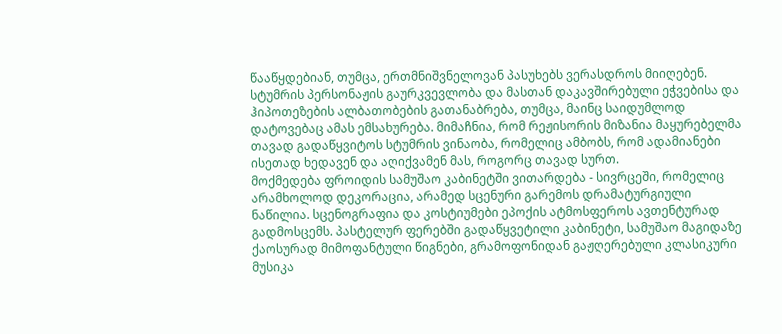წააწყდებიან, თუმცა, ერთმნიშვნელოვან პასუხებს ვერასდროს მიიღებენ. სტუმრის პერსონაჟის გაურკვევლობა და მასთან დაკავშირებული ეჭვებისა და ჰიპოთეზების ალბათობების გათანაბრება, თუმცა, მაინც საიდუმლოდ დატოვებაც ამას ემსახურება. მიმაჩნია, რომ რეჟისორის მიზანია მაყურებელმა თავად გადაწყვიტოს სტუმრის ვინაობა, რომელიც ამბობს, რომ ადამიანები ისეთად ხედავენ და აღიქვამენ მას, როგორც თავად სურთ.
მოქმედება ფროიდის სამუშაო კაბინეტში ვითარდება - სივრცეში, რომელიც არამხოლოდ დეკორაცია, არამედ სცენური გარემოს დრამატურგიული ნაწილია. სცენოგრაფია და კოსტიუმები ეპოქის ატმოსფეროს ავთენტურად გადმოსცემს. პასტელურ ფერებში გადაწყვეტილი კაბინეტი, სამუშაო მაგიდაზე ქაოსურად მიმოფანტული წიგნები, გრამოფონიდან გაჟღერებული კლასიკური მუსიკა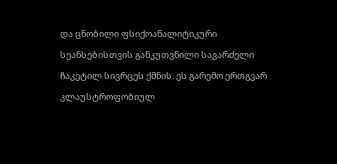და ცნობილი ფსიქოანალიტიკური სეანსებისთვის განკუთვნილი სავარძელი ჩაკეტილ სივრცეს ქმნის. ეს გარემო ერთგვარ კლაუსტროფობიულ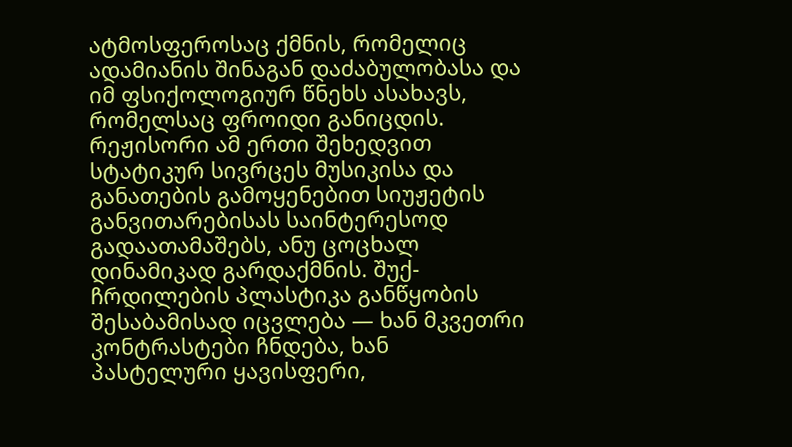ატმოსფეროსაც ქმნის, რომელიც ადამიანის შინაგან დაძაბულობასა და იმ ფსიქოლოგიურ წნეხს ასახავს, რომელსაც ფროიდი განიცდის.
რეჟისორი ამ ერთი შეხედვით სტატიკურ სივრცეს მუსიკისა და განათების გამოყენებით სიუჟეტის განვითარებისას საინტერესოდ გადაათამაშებს, ანუ ცოცხალ დინამიკად გარდაქმნის. შუქ-ჩრდილების პლასტიკა განწყობის შესაბამისად იცვლება — ხან მკვეთრი კონტრასტები ჩნდება, ხან პასტელური ყავისფერი,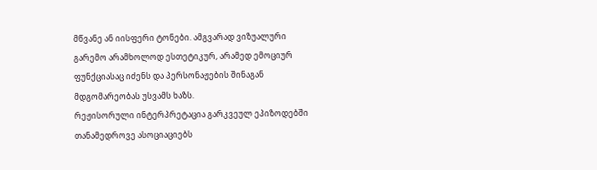მწვანე ან იისფერი ტონები. ამგვარად ვიზუალური გარემო არამხოლოდ ესთეტიკურ, არამედ ემოციურ ფუნქციასაც იძენს და პერსონაჟების შინაგან მდგომარეობას უსვამს ხაზს.
რეჟისორული ინტერპრეტაცია გარკვეულ ეპიზოდებში თანამედროვე ასოციაციებს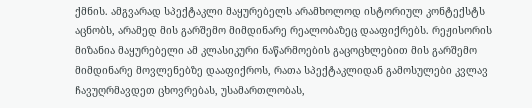ქმნის. ამგვარად სპექტაკლი მაყურებელს არამხოლოდ ისტორიულ კონტექსტს აცნობს, არამედ მის გარშემო მიმდინარე რეალობაზეც დააფიქრებს. რეჟისორის მიზანია მაყურებელი ამ კლასიკური ნაწარმოების გაცოცხლებით მის გარშემო მიმდინარე მოვლენებზე დააფიქროს, რათა სპექტაკლიდან გამოსულები კვლავ ჩავუღრმავდეთ ცხოვრებას, უსამართლობას,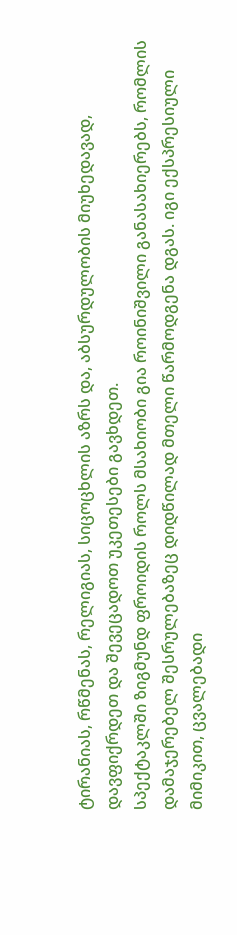ტირანიას, რწმენას, რელიგიას, სიცოცხლის აზრს და, აბსურდულობის მიუხედავად, დავფიქრდეთ და შევეცადოთ უკეთესები გავხდეთ.
სპექტაკლში ზიგმუნდ ფროიდის როლს მსახიობი გია როინიშვილი განასახიერებს, რომლის დამაჯერებელ შესრულებაზეც დიდწილად მთელი წარმოდგენა დგას. იგი ექსპრესიული მიმიკით, ცვალებადი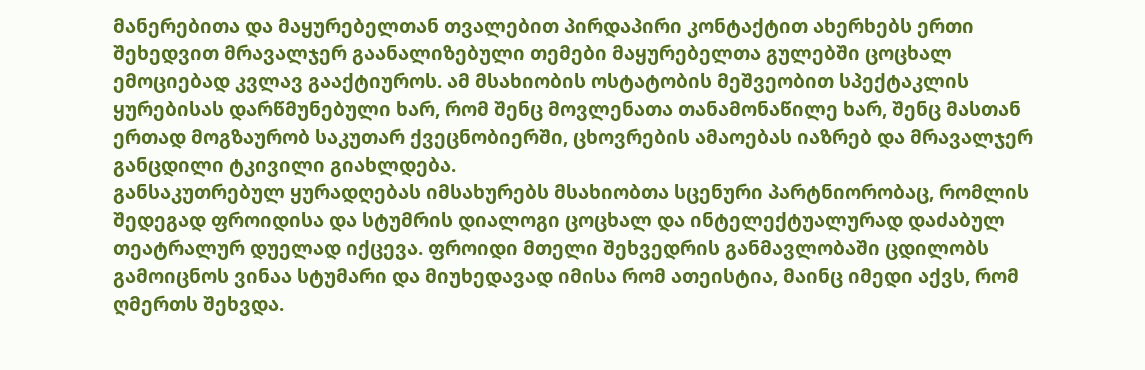მანერებითა და მაყურებელთან თვალებით პირდაპირი კონტაქტით ახერხებს ერთი შეხედვით მრავალჯერ გაანალიზებული თემები მაყურებელთა გულებში ცოცხალ ემოციებად კვლავ გააქტიუროს. ამ მსახიობის ოსტატობის მეშვეობით სპექტაკლის ყურებისას დარწმუნებული ხარ, რომ შენც მოვლენათა თანამონაწილე ხარ, შენც მასთან ერთად მოგზაურობ საკუთარ ქვეცნობიერში, ცხოვრების ამაოებას იაზრებ და მრავალჯერ განცდილი ტკივილი გიახლდება.
განსაკუთრებულ ყურადღებას იმსახურებს მსახიობთა სცენური პარტნიორობაც, რომლის შედეგად ფროიდისა და სტუმრის დიალოგი ცოცხალ და ინტელექტუალურად დაძაბულ თეატრალურ დუელად იქცევა. ფროიდი მთელი შეხვედრის განმავლობაში ცდილობს გამოიცნოს ვინაა სტუმარი და მიუხედავად იმისა რომ ათეისტია, მაინც იმედი აქვს, რომ ღმერთს შეხვდა.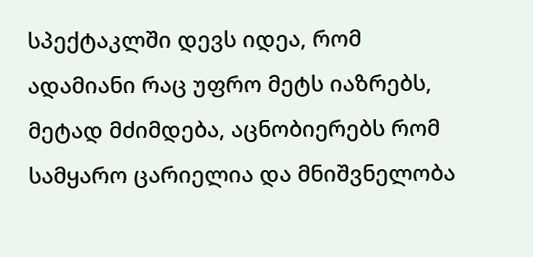სპექტაკლში დევს იდეა, რომ ადამიანი რაც უფრო მეტს იაზრებს, მეტად მძიმდება, აცნობიერებს რომ სამყარო ცარიელია და მნიშვნელობა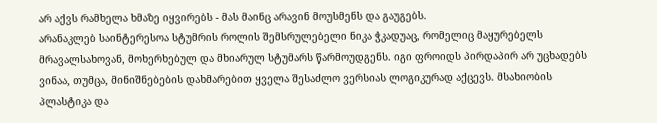არ აქვს რამხელა ხმაზე იყვირებს - მას მაინც არავინ მოუსმენს და გაუგებს.
არანაკლებ საინტერესოა სტუმრის როლის შემსრულებელი ნიკა ჭკადუაც, რომელიც მაყურებელს მრავალსახოვან, მოხერხებულ და მხიარულ სტუმარს წარმოუდგენს. იგი ფროიდს პირდაპირ არ უცხადებს ვინაა, თუმცა, მინიშნებების დახმარებით ყველა შესაძლო ვერსიას ლოგიკურად აქცევს. მსახიობის პლასტიკა და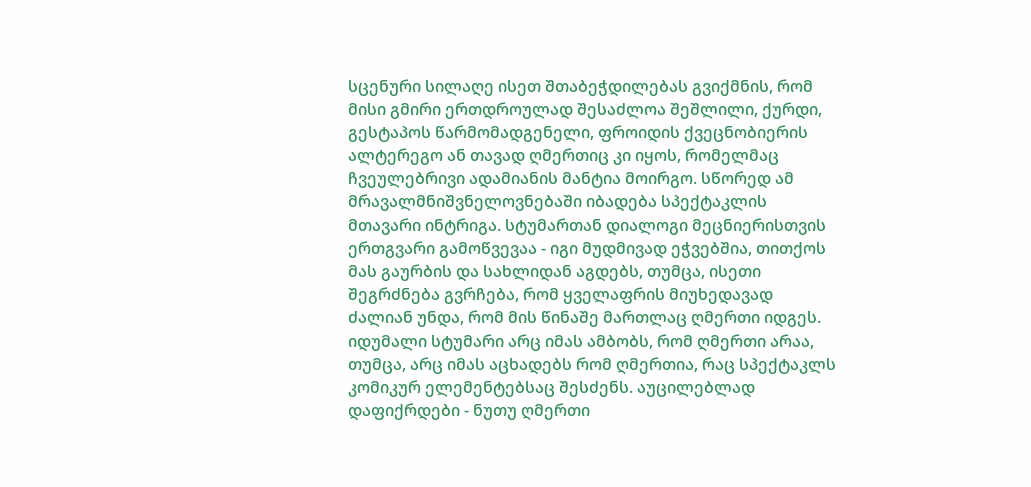სცენური სილაღე ისეთ შთაბეჭდილებას გვიქმნის, რომ მისი გმირი ერთდროულად შესაძლოა შეშლილი, ქურდი, გესტაპოს წარმომადგენელი, ფროიდის ქვეცნობიერის ალტერეგო ან თავად ღმერთიც კი იყოს, რომელმაც ჩვეულებრივი ადამიანის მანტია მოირგო. სწორედ ამ მრავალმნიშვნელოვნებაში იბადება სპექტაკლის მთავარი ინტრიგა. სტუმართან დიალოგი მეცნიერისთვის ერთგვარი გამოწვევაა - იგი მუდმივად ეჭვებშია, თითქოს მას გაურბის და სახლიდან აგდებს, თუმცა, ისეთი შეგრძნება გვრჩება, რომ ყველაფრის მიუხედავად ძალიან უნდა, რომ მის წინაშე მართლაც ღმერთი იდგეს.
იდუმალი სტუმარი არც იმას ამბობს, რომ ღმერთი არაა, თუმცა, არც იმას აცხადებს რომ ღმერთია, რაც სპექტაკლს კომიკურ ელემენტებსაც შესძენს. აუცილებლად დაფიქრდები - ნუთუ ღმერთი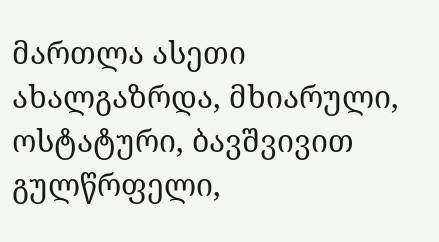მართლა ასეთი ახალგაზრდა, მხიარული, ოსტატური, ბავშვივით გულწრფელი,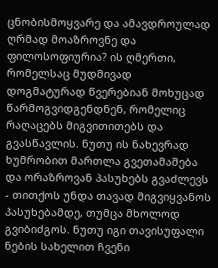ცნობისმოყვარე და ამავდროულად ღრმად მოაზროვნე და ფილოსოფიურია? ის ღმერთი, რომელსაც მუდმივად დოგმატურად წვერებიან მოხუცად წარმოგვიდგენდნენ, რომელიც რაღაცებს მიგვითითებს და გვასწავლის. ნუთუ ის ნახევრად ხუმრობით მართლა გვეთამაშება და ორაზროვან პასუხებს გვაძლევს - თითქოს უნდა თავად მიგვიყვანოს პასუხებამდე, თუმცა მხოლოდ გვიბიძგოს. ნუთუ იგი თავისუფალი ნების სახელით ჩვენი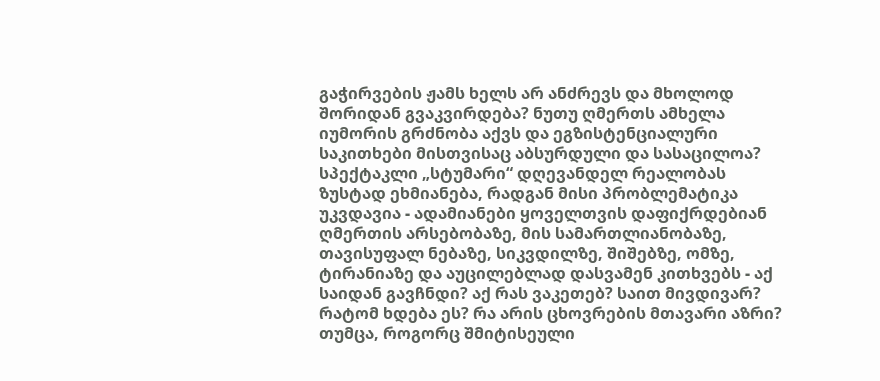გაჭირვების ჟამს ხელს არ ანძრევს და მხოლოდ შორიდან გვაკვირდება? ნუთუ ღმერთს ამხელა იუმორის გრძნობა აქვს და ეგზისტენციალური საკითხები მისთვისაც აბსურდული და სასაცილოა?
სპექტაკლი „სტუმარი“ დღევანდელ რეალობას ზუსტად ეხმიანება, რადგან მისი პრობლემატიკა უკვდავია - ადამიანები ყოველთვის დაფიქრდებიან ღმერთის არსებობაზე, მის სამართლიანობაზე, თავისუფალ ნებაზე, სიკვდილზე, შიშებზე, ომზე, ტირანიაზე და აუცილებლად დასვამენ კითხვებს - აქ საიდან გავჩნდი? აქ რას ვაკეთებ? საით მივდივარ? რატომ ხდება ეს? რა არის ცხოვრების მთავარი აზრი? თუმცა, როგორც შმიტისეული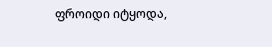ფროიდი იტყოდა,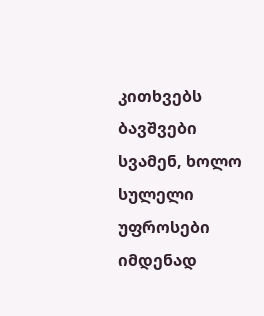კითხვებს ბავშვები სვამენ, ხოლო სულელი უფროსები იმდენად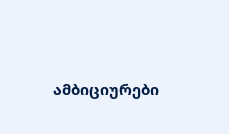ამბიციურები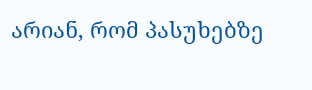არიან, რომ პასუხებზე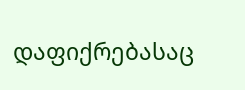დაფიქრებასაც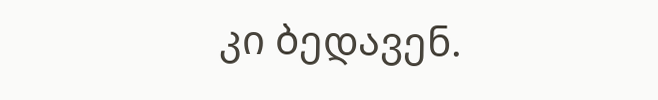კი ბედავენ.